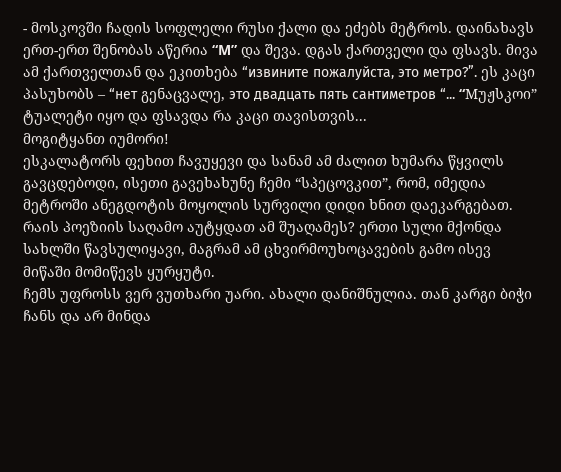- მოსკოვში ჩადის სოფლელი რუსი ქალი და ეძებს მეტროს. დაინახავს ერთ-ერთ შენობას აწერია “M” და შევა. დგას ქართველი და ფსავს. მივა ამ ქართველთან და ეკითხება “извините пожалуйста, это метро?”. ეს კაცი პასუხობს – “нет გენაცვალე, это двадцать пять сантиметров “... “Mუჟსკოი” ტუალეტი იყო და ფსავდა რა კაცი თავისთვის...
მოგიტყანთ იუმორი!
ესკალატორს ფეხით ჩავუყევი და სანამ ამ ძალით ხუმარა წყვილს გავცდებოდი, ისეთი გავეხახუნე ჩემი “სპეცოვკით”, რომ, იმედია მეტროში ანეგდოტის მოყოლის სურვილი დიდი ხნით დაეკარგებათ. რაის პოეზიის საღამო აუტყდათ ამ შუაღამეს? ერთი სული მქონდა სახლში წავსულიყავი, მაგრამ ამ ცხვირმოუხოცავების გამო ისევ მიწაში მომიწევს ყურყუტი.
ჩემს უფროსს ვერ ვუთხარი უარი. ახალი დანიშნულია. თან კარგი ბიჭი ჩანს და არ მინდა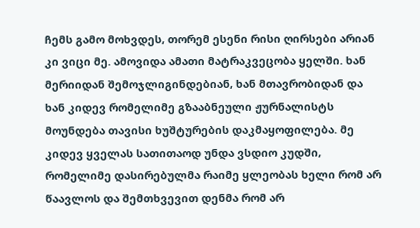ჩემს გამო მოხვდეს, თორემ ესენი რისი ღირსები არიან კი ვიცი მე. ამოვიდა ამათი მატრაკვეცობა ყელში. ხან მერიიდან შემოჯლიგინდებიან, ხან მთავრობიდან და ხან კიდევ რომელიმე გზააბნეული ჟურნალისტს მოუნდება თავისი ხუშტურების დაკმაყოფილება. მე კიდევ ყველას სათითაოდ უნდა ვსდიო კუდში, რომელიმე დასირებულმა რაიმე ყლეობას ხელი რომ არ წაავლოს და შემთხვევით დენმა რომ არ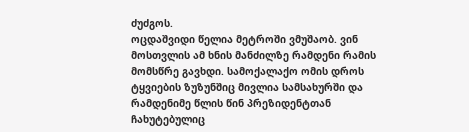ძუძგოს.
ოცდაშვიდი წელია მეტროში ვმუშაობ. ვინ მოსთვლის ამ ხნის მანძილზე რამდენი რამის მომსწრე გავხდი. სამოქალაქო ომის დროს ტყვიების ზუზუნშიც მივლია სამსახურში და რამდენიმე წლის წინ პრეზიდენტთან ჩახუტებულიც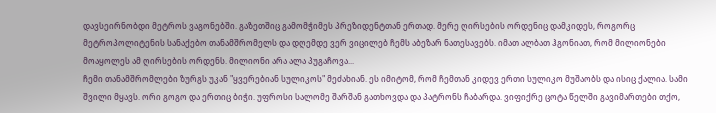დავსეირნობდი მეტროს ვაგონებში. გაზეთშიც გამომჭიმეს პრეზიდენტთან ერთად. მერე ღირსების ორდენიც დამკიდეს, როგორც მეტროპოლიტენის სანაქებო თანამშრომელს და დღემდე ვერ ვიცილებ ჩემს აბეზარ ნათესავებს. იმათ ალბათ ჰგონიათ, რომ მილიონები მოაყოლეს ამ ღირსების ორდენს. მილიონი არა ალა პუგაჩოვა...
ჩემი თანამშრომლები ზურგს უკან "ყვერებიან სულიკოს" მეძახიან. ეს იმიტომ, რომ ჩემთან კიდევ ერთი სულიკო მუშაობს და ისიც ქალია. სამი შვილი მყავს. ორი გოგო და ერთიც ბიჭი. უფროსი სალომე შარშან გათხოვდა და პატრონს ჩაბარდა. ვიფიქრე ცოტა წელში გავიმართები თქო,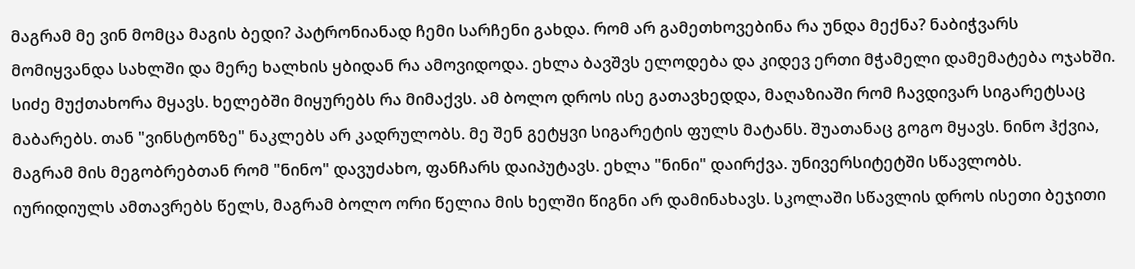მაგრამ მე ვინ მომცა მაგის ბედი? პატრონიანად ჩემი სარჩენი გახდა. რომ არ გამეთხოვებინა რა უნდა მექნა? ნაბიჭვარს მომიყვანდა სახლში და მერე ხალხის ყბიდან რა ამოვიდოდა. ეხლა ბავშვს ელოდება და კიდევ ერთი მჭამელი დამემატება ოჯახში. სიძე მუქთახორა მყავს. ხელებში მიყურებს რა მიმაქვს. ამ ბოლო დროს ისე გათავხედდა, მაღაზიაში რომ ჩავდივარ სიგარეტსაც მაბარებს. თან "ვინსტონზე" ნაკლებს არ კადრულობს. მე შენ გეტყვი სიგარეტის ფულს მატანს. შუათანაც გოგო მყავს. ნინო ჰქვია, მაგრამ მის მეგობრებთან რომ "ნინო" დავუძახო, ფანჩარს დაიპუტავს. ეხლა "ნინი" დაირქვა. უნივერსიტეტში სწავლობს. იურიდიულს ამთავრებს წელს, მაგრამ ბოლო ორი წელია მის ხელში წიგნი არ დამინახავს. სკოლაში სწავლის დროს ისეთი ბეჯითი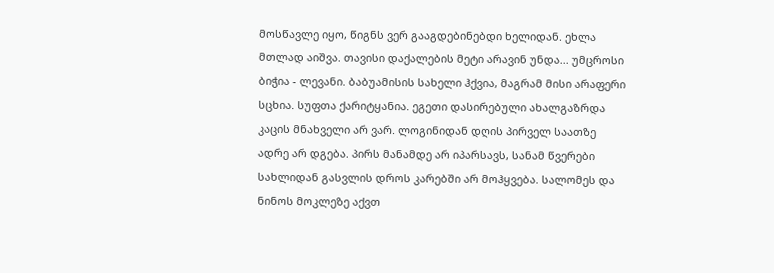მოსწავლე იყო, წიგნს ვერ გააგდებინებდი ხელიდან. ეხლა მთლად აიშვა. თავისი დაქალების მეტი არავინ უნდა... უმცროსი ბიჭია - ლევანი. ბაბუამისის სახელი ჰქვია, მაგრამ მისი არაფერი სცხია. სუფთა ქარიტყანია. ეგეთი დასირებული ახალგაზრდა კაცის მნახველი არ ვარ. ლოგინიდან დღის პირველ საათზე ადრე არ დგება. პირს მანამდე არ იპარსავს, სანამ წვერები სახლიდან გასვლის დროს კარებში არ მოჰყვება. სალომეს და ნინოს მოკლეზე აქვთ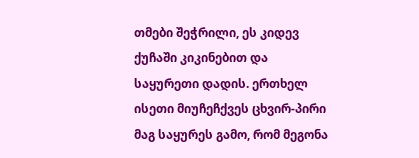თმები შეჭრილი, ეს კიდევ ქუჩაში კიკინებით და საყურეთი დადის. ერთხელ ისეთი მიუჩეჩქვეს ცხვირ-პირი მაგ საყურეს გამო, რომ მეგონა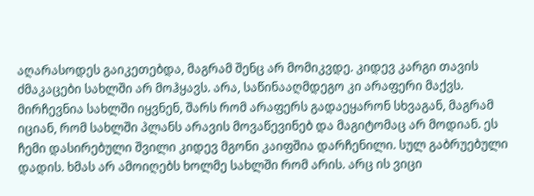აღარასოდეს გაიკეთებდა, მაგრამ შენც არ მომიკვდე. კიდევ კარგი თავის ძმაკაცები სახლში არ მოჰყავს. არა, საწინააღმდეგო კი არაფერი მაქვს. მირჩევნია სახლში იყვნენ, შარს რომ არაფერს გადაეყარონ სხვაგან, მაგრამ იციან, რომ სახლში პლანს არავის მოვაწევინებ და მაგიტომაც არ მოდიან. ეს ჩემი დასირებული შვილი კიდევ მგონი კაიფშია დარჩენილი. სულ გაბრუებული დადის. ხმას არ ამოიღებს ხოლმე სახლში რომ არის. არც ის ვიცი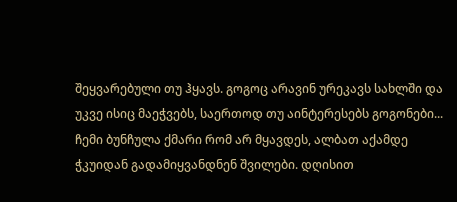შეყვარებული თუ ჰყავს. გოგოც არავინ ურეკავს სახლში და უკვე ისიც მაეჭვებს, საერთოდ თუ აინტერესებს გოგონები...
ჩემი ბუნჩულა ქმარი რომ არ მყავდეს, ალბათ აქამდე ჭკუიდან გადამიყვანდნენ შვილები. დღისით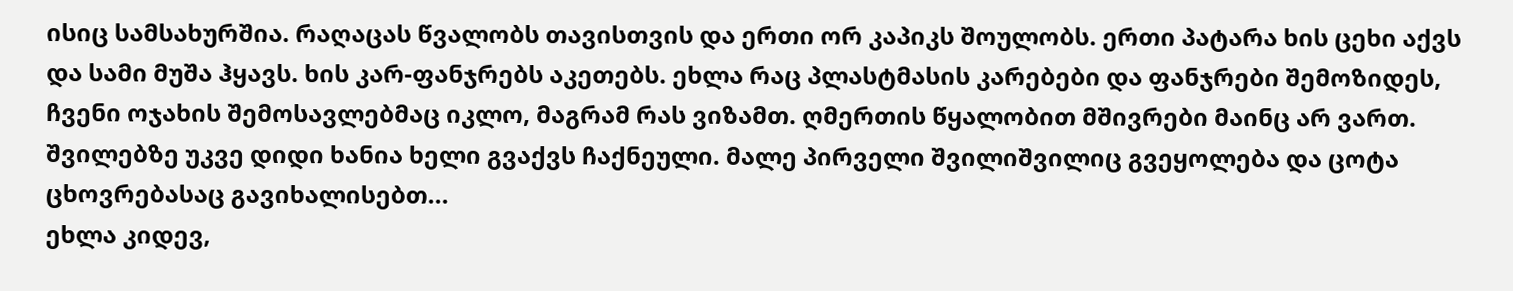ისიც სამსახურშია. რაღაცას წვალობს თავისთვის და ერთი ორ კაპიკს შოულობს. ერთი პატარა ხის ცეხი აქვს და სამი მუშა ჰყავს. ხის კარ-ფანჯრებს აკეთებს. ეხლა რაც პლასტმასის კარებები და ფანჯრები შემოზიდეს, ჩვენი ოჯახის შემოსავლებმაც იკლო, მაგრამ რას ვიზამთ. ღმერთის წყალობით მშივრები მაინც არ ვართ. შვილებზე უკვე დიდი ხანია ხელი გვაქვს ჩაქნეული. მალე პირველი შვილიშვილიც გვეყოლება და ცოტა ცხოვრებასაც გავიხალისებთ...
ეხლა კიდევ,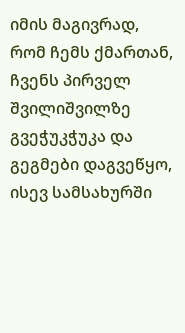იმის მაგივრად, რომ ჩემს ქმართან, ჩვენს პირველ შვილიშვილზე გვეჭუკჭუკა და გეგმები დაგვეწყო, ისევ სამსახურში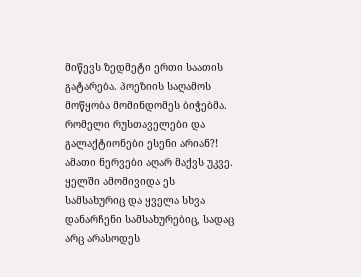მიწევს ზედმეტი ერთი საათის გატარება. პოეზიის საღამოს მოწყობა მომინდომეს ბიჭებმა. რომელი რუსთაველები და გალაქტიონები ესენი არიან?! ამათი ნერვები აღარ მაქვს უკვე. ყელში ამომივიდა ეს სამსახურიც და ყველა სხვა დანარჩენი სამსახურებიც, სადაც არც არასოდეს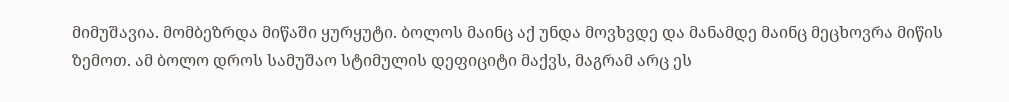მიმუშავია. მომბეზრდა მიწაში ყურყუტი. ბოლოს მაინც აქ უნდა მოვხვდე და მანამდე მაინც მეცხოვრა მიწის ზემოთ. ამ ბოლო დროს სამუშაო სტიმულის დეფიციტი მაქვს, მაგრამ არც ეს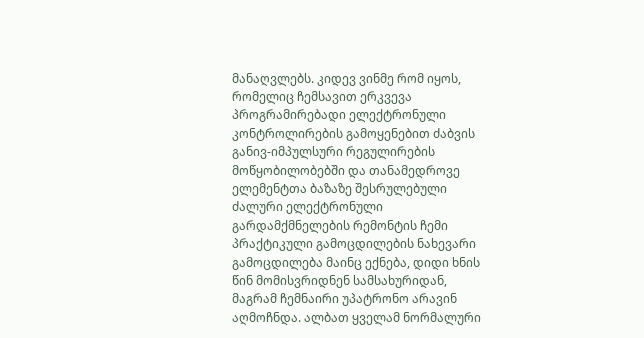მანაღვლებს. კიდევ ვინმე რომ იყოს, რომელიც ჩემსავით ერკვევა პროგრამირებადი ელექტრონული კონტროლირების გამოყენებით ძაბვის განივ-იმპულსური რეგულირების მოწყობილობებში და თანამედროვე ელემენტთა ბაზაზე შესრულებული ძალური ელექტრონული გარდამქმნელების რემონტის ჩემი პრაქტიკული გამოცდილების ნახევარი გამოცდილება მაინც ექნება, დიდი ხნის წინ მომისვრიდნენ სამსახურიდან, მაგრამ ჩემნაირი უპატრონო არავინ აღმოჩნდა. ალბათ ყველამ ნორმალური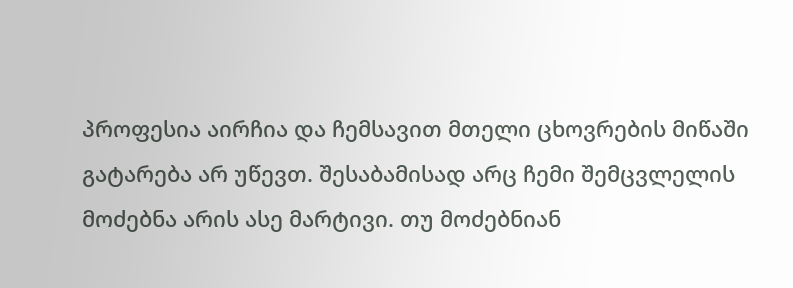პროფესია აირჩია და ჩემსავით მთელი ცხოვრების მიწაში გატარება არ უწევთ. შესაბამისად არც ჩემი შემცვლელის მოძებნა არის ასე მარტივი. თუ მოძებნიან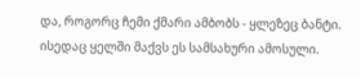და, როგორც ჩემი ქმარი ამბობს - ყლეზეც ბანტი. ისედაც ყელში მაქვს ეს სამსახური ამოსული.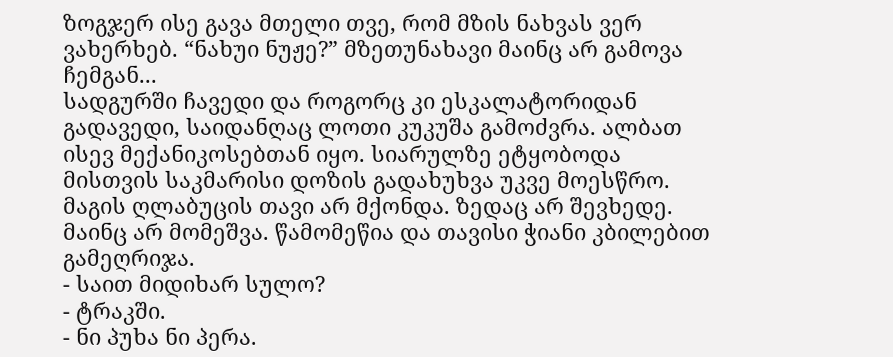ზოგჯერ ისე გავა მთელი თვე, რომ მზის ნახვას ვერ ვახერხებ. “ნახუი ნუჟე?” მზეთუნახავი მაინც არ გამოვა ჩემგან...
სადგურში ჩავედი და როგორც კი ესკალატორიდან გადავედი, საიდანღაც ლოთი კუკუშა გამოძვრა. ალბათ ისევ მექანიკოსებთან იყო. სიარულზე ეტყობოდა მისთვის საკმარისი დოზის გადახუხვა უკვე მოესწრო. მაგის ღლაბუცის თავი არ მქონდა. ზედაც არ შევხედე. მაინც არ მომეშვა. წამომეწია და თავისი ჭიანი კბილებით გამეღრიჯა.
- საით მიდიხარ სულო?
- ტრაკში.
- ნი პუხა ნი პერა.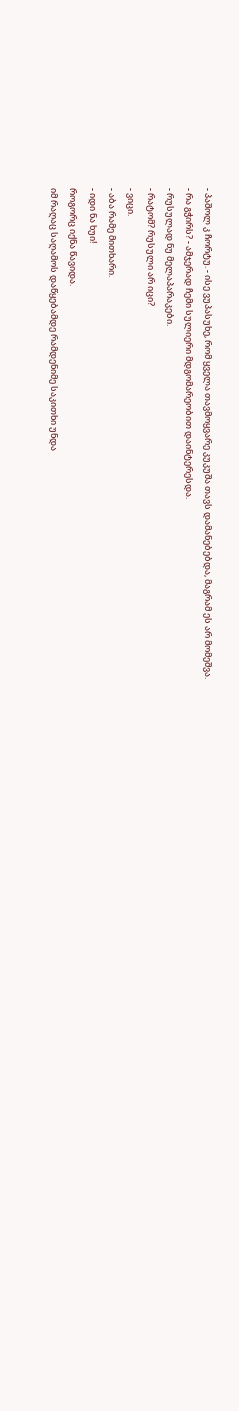- პაშოლ კ ჩორტუ. - ისე ვუპასუხე, რომ ყველა თავმოყვარე კუკუშა თავს დამანებებდა, მაგრამ ეს არ მომეშვა.
- რა გჭირს? - ამჯერად ჩემი სულიერი მდგომარეობით დაინტერესდა.
- რუსულად ნუ მელაპარაკები.
- რატომ? რუსული არ იცი?
- ვიცი.
- აბა რამე მითხარი.
- იდი ნა ხუი!
როგორც იქნა წავიდა.
იმ რაღაც საღამოს დაწყებამდე რამდენიმე საკითხი უნდა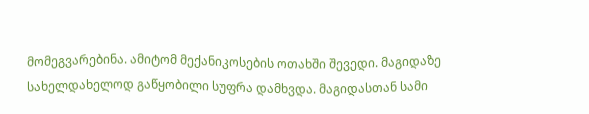მომეგვარებინა. ამიტომ მექანიკოსების ოთახში შევედი. მაგიდაზე სახელდახელოდ გაწყობილი სუფრა დამხვდა. მაგიდასთან სამი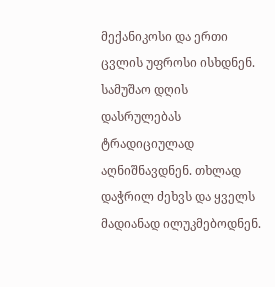მექანიკოსი და ერთი ცვლის უფროსი ისხდნენ. სამუშაო დღის დასრულებას ტრადიციულად აღნიშნავდნენ. თხლად დაჭრილ ძეხვს და ყველს მადიანად ილუკმებოდნენ.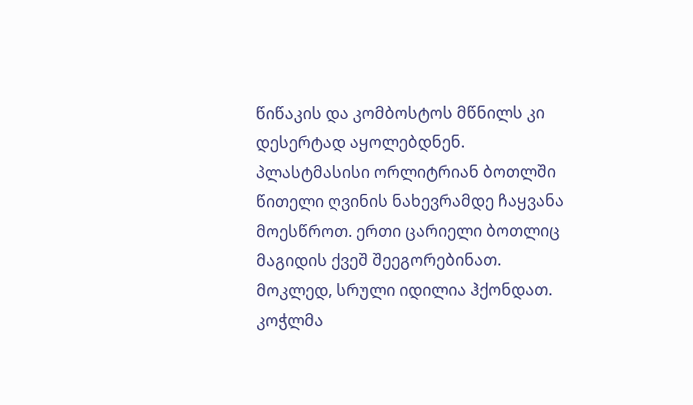წიწაკის და კომბოსტოს მწნილს კი დესერტად აყოლებდნენ. პლასტმასისი ორლიტრიან ბოთლში წითელი ღვინის ნახევრამდე ჩაყვანა მოესწროთ. ერთი ცარიელი ბოთლიც მაგიდის ქვეშ შეეგორებინათ. მოკლედ, სრული იდილია ჰქონდათ.
კოჭლმა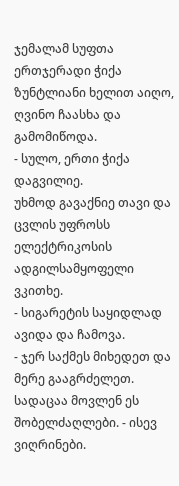ჯემალამ სუფთა ერთჯერადი ჭიქა ზუნტლიანი ხელით აიღო, ღვინო ჩაასხა და გამომიწოდა.
- სულო, ერთი ჭიქა დაგვილიე.
უხმოდ გავაქნიე თავი და ცვლის უფროსს ელექტრიკოსის ადგილსამყოფელი ვკითხე.
- სიგარეტის საყიდლად ავიდა და ჩამოვა.
- ჯერ საქმეს მიხედეთ და მერე გააგრძელეთ. სადაცაა მოვლენ ეს შობელძაღლები. - ისევ ვიღრინები.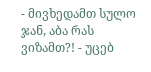- მივხედამთ სულო ჯან, აბა რას ვიზამთ?! - უცებ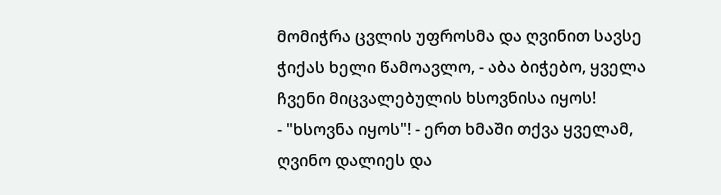მომიჭრა ცვლის უფროსმა და ღვინით სავსე ჭიქას ხელი წამოავლო, - აბა ბიჭებო, ყველა ჩვენი მიცვალებულის ხსოვნისა იყოს!
- "ხსოვნა იყოს"! - ერთ ხმაში თქვა ყველამ, ღვინო დალიეს და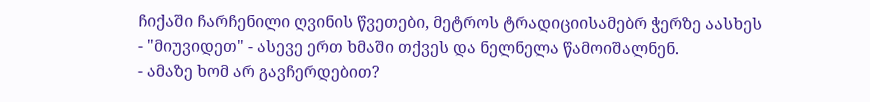ჩიქაში ჩარჩენილი ღვინის წვეთები, მეტროს ტრადიციისამებრ ჭერზე აასხეს - "მიუვიდეთ" - ასევე ერთ ხმაში თქვეს და ნელნელა წამოიშალნენ.
- ამაზე ხომ არ გავჩერდებით?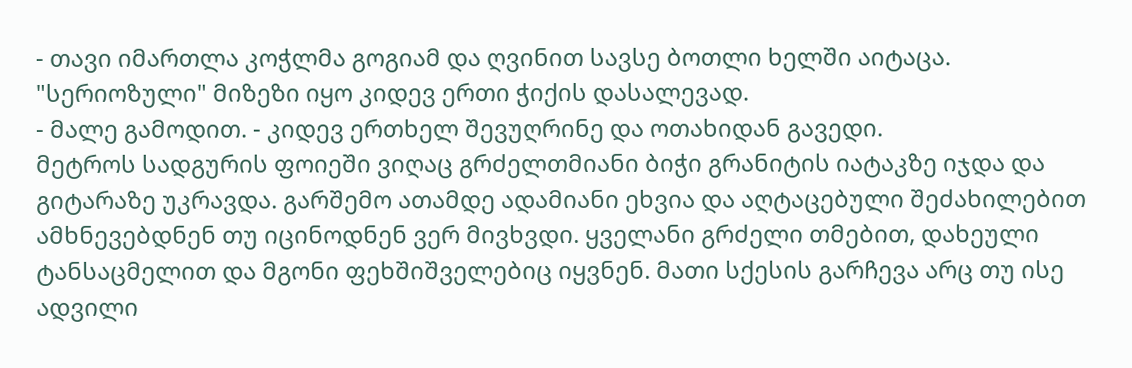- თავი იმართლა კოჭლმა გოგიამ და ღვინით სავსე ბოთლი ხელში აიტაცა. "სერიოზული" მიზეზი იყო კიდევ ერთი ჭიქის დასალევად.
- მალე გამოდით. - კიდევ ერთხელ შევუღრინე და ოთახიდან გავედი.
მეტროს სადგურის ფოიეში ვიღაც გრძელთმიანი ბიჭი გრანიტის იატაკზე იჯდა და გიტარაზე უკრავდა. გარშემო ათამდე ადამიანი ეხვია და აღტაცებული შეძახილებით ამხნევებდნენ თუ იცინოდნენ ვერ მივხვდი. ყველანი გრძელი თმებით, დახეული ტანსაცმელით და მგონი ფეხშიშველებიც იყვნენ. მათი სქესის გარჩევა არც თუ ისე ადვილი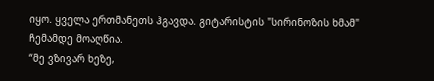იყო. ყველა ერთმანეთს ჰგავდა. გიტარისტის "სირინოზის ხმამ" ჩემამდე მოაღწია.
“მე ვზივარ ხეზე,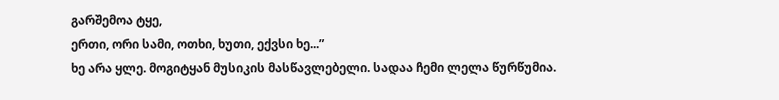გარშემოა ტყე,
ერთი, ორი სამი, ოთხი, ხუთი, ექვსი ხე...”
ხე არა ყლე. მოგიტყან მუსიკის მასწავლებელი. სადაა ჩემი ლელა წურწუმია.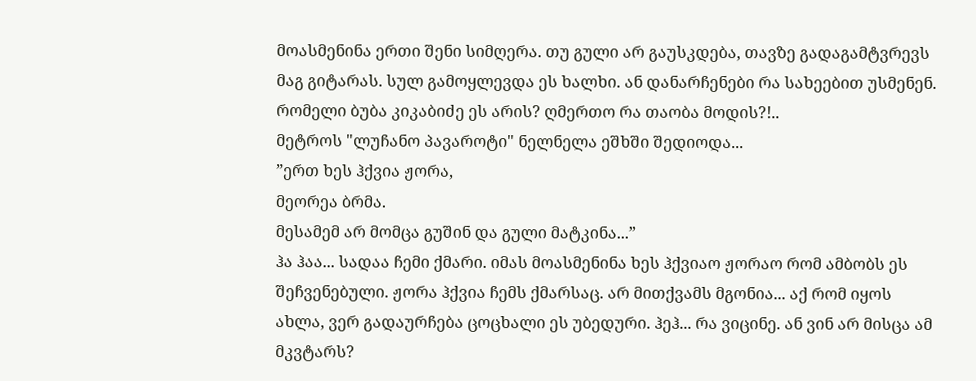მოასმენინა ერთი შენი სიმღერა. თუ გული არ გაუსკდება, თავზე გადაგამტვრევს მაგ გიტარას. სულ გამოყლევდა ეს ხალხი. ან დანარჩენები რა სახეებით უსმენენ. რომელი ბუბა კიკაბიძე ეს არის? ღმერთო რა თაობა მოდის?!..
მეტროს "ლუჩანო პავაროტი" ნელნელა ეშხში შედიოდა...
”ერთ ხეს ჰქვია ჟორა,
მეორეა ბრმა.
მესამემ არ მომცა გუშინ და გული მატკინა...”
ჰა ჰაა... სადაა ჩემი ქმარი. იმას მოასმენინა ხეს ჰქვიაო ჟორაო რომ ამბობს ეს შეჩვენებული. ჟორა ჰქვია ჩემს ქმარსაც. არ მითქვამს მგონია... აქ რომ იყოს ახლა, ვერ გადაურჩება ცოცხალი ეს უბედური. ჰეჰ... რა ვიცინე. ან ვინ არ მისცა ამ მკვტარს?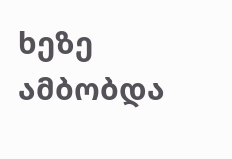ხეზე ამბობდა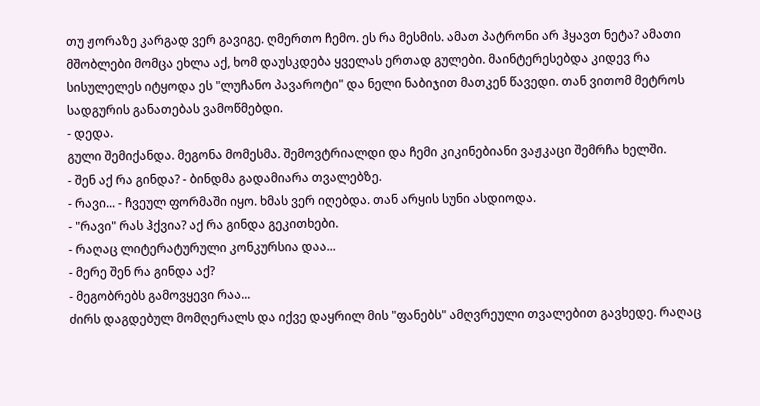თუ ჟორაზე კარგად ვერ გავიგე. ღმერთო ჩემო. ეს რა მესმის. ამათ პატრონი არ ჰყავთ ნეტა? ამათი მშობლები მომცა ეხლა აქ, ხომ დაუსკდება ყველას ერთად გულები. მაინტერესებდა კიდევ რა სისულელეს იტყოდა ეს "ლუჩანო პავაროტი" და ნელი ნაბიჯით მათკენ წავედი. თან ვითომ მეტროს სადგურის განათებას ვამოწმებდი.
- დედა.
გული შემიქანდა. მეგონა მომესმა. შემოვტრიალდი და ჩემი კიკინებიანი ვაჟკაცი შემრჩა ხელში.
- შენ აქ რა გინდა? - ბინდმა გადამიარა თვალებზე.
- რავი... - ჩვეულ ფორმაში იყო. ხმას ვერ იღებდა. თან არყის სუნი ასდიოდა.
- "რავი" რას ჰქვია? აქ რა გინდა გეკითხები.
- რაღაც ლიტერატურული კონკურსია დაა...
- მერე შენ რა გინდა აქ?
- მეგობრებს გამოვყევი რაა...
ძირს დაგდებულ მომღერალს და იქვე დაყრილ მის "ფანებს" ამღვრეული თვალებით გავხედე. რაღაც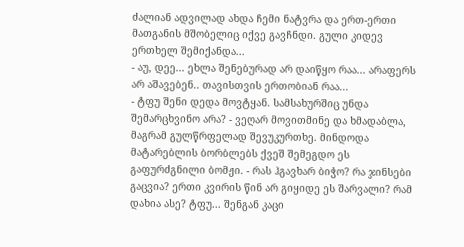ძალიან ადვილად ახდა ჩემი ნატვრა და ერთ-ერთი მათგანის მშობელიც იქვე გავჩნდი. გული კიდევ ერთხელ შემიქანდა...
- აუ, დეე... ეხლა შენებურად არ დაიწყო რაა... არაფერს არ აშავებენ.. თავისთვის ერთობიან რაა...
- ტფუ შენი დედა მოვტყან. სამსახურშიც უნდა შემარცხვინო არა? - ვეღარ მოვითმინე და ხმადაბლა, მაგრამ გულწრფელად შევუკურთხე. მინდოდა მატარებლის ბორბლებს ქვეშ შემეგდო ეს გაფურძგნილი ბომჟი. - რას ჰგავხარ ბიჭო? რა ჯინსები გაცვია? ერთი კვირის წინ არ გიყიდე ეს შარვალი? რამ დახია ასე? ტფუ... შენგან კაცი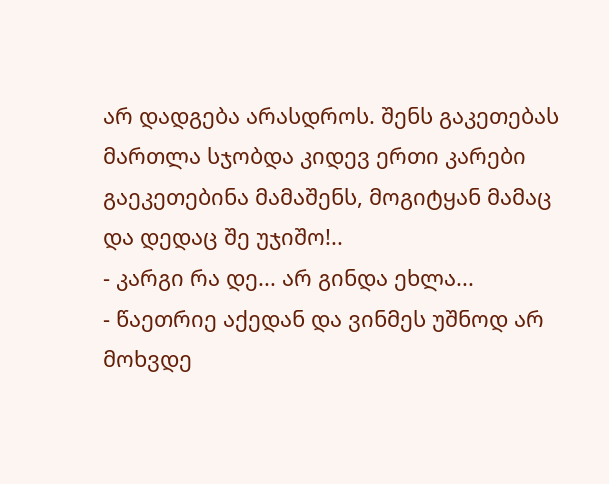არ დადგება არასდროს. შენს გაკეთებას მართლა სჯობდა კიდევ ერთი კარები გაეკეთებინა მამაშენს, მოგიტყან მამაც და დედაც შე უჯიშო!..
- კარგი რა დე... არ გინდა ეხლა...
- წაეთრიე აქედან და ვინმეს უშნოდ არ მოხვდე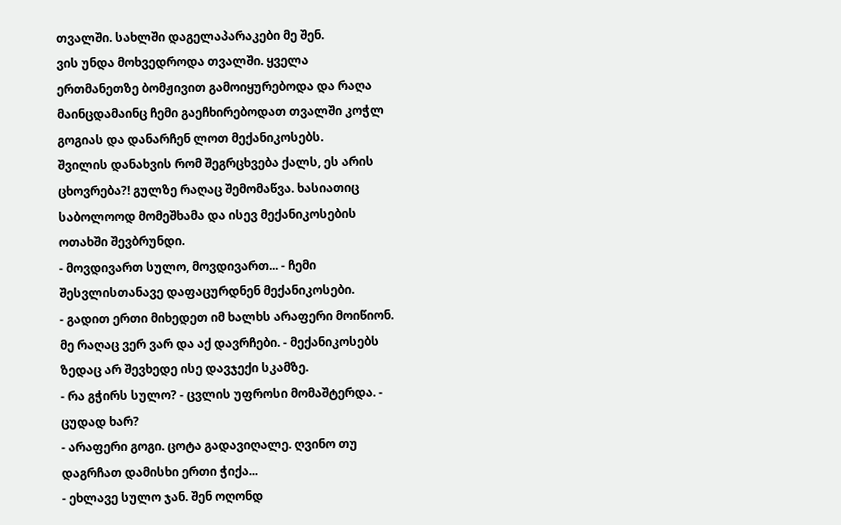თვალში. სახლში დაგელაპარაკები მე შენ.
ვის უნდა მოხვედროდა თვალში. ყველა ერთმანეთზე ბომჟივით გამოიყურებოდა და რაღა მაინცდამაინც ჩემი გაეჩხირებოდათ თვალში კოჭლ გოგიას და დანარჩენ ლოთ მექანიკოსებს.
შვილის დანახვის რომ შეგრცხვება ქალს, ეს არის ცხოვრება?! გულზე რაღაც შემომაწვა. ხასიათიც საბოლოოდ მომეშხამა და ისევ მექანიკოსების ოთახში შევბრუნდი.
- მოვდივართ სულო, მოვდივართ... - ჩემი შესვლისთანავე დაფაცურდნენ მექანიკოსები.
- გადით ერთი მიხედეთ იმ ხალხს არაფერი მოიწიონ. მე რაღაც ვერ ვარ და აქ დავრჩები. - მექანიკოსებს ზედაც არ შევხედე ისე დავჯექი სკამზე.
- რა გჭირს სულო? - ცვლის უფროსი მომაშტერდა. - ცუდად ხარ?
- არაფერი გოგი. ცოტა გადავიღალე. ღვინო თუ დაგრჩათ დამისხი ერთი ჭიქა...
- ეხლავე სულო ჯან. შენ ოღონდ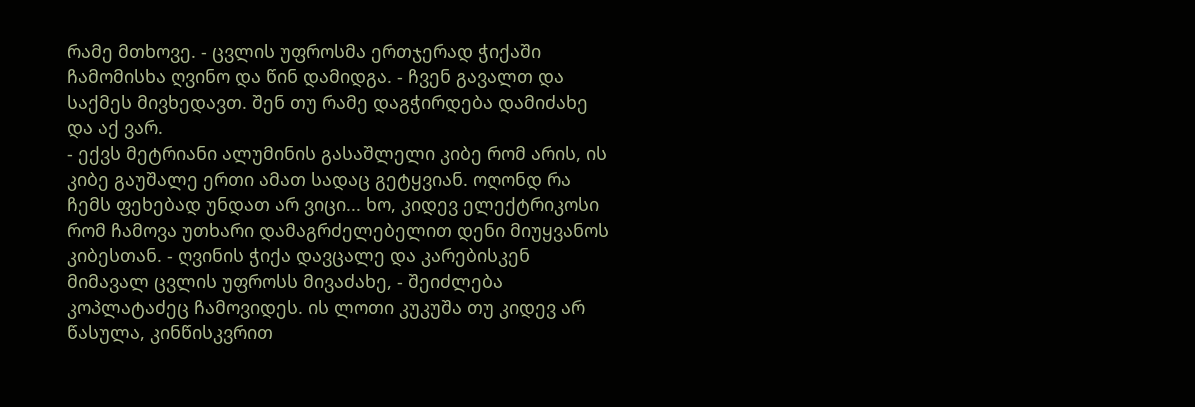რამე მთხოვე. - ცვლის უფროსმა ერთჯერად ჭიქაში ჩამომისხა ღვინო და წინ დამიდგა. - ჩვენ გავალთ და საქმეს მივხედავთ. შენ თუ რამე დაგჭირდება დამიძახე და აქ ვარ.
- ექვს მეტრიანი ალუმინის გასაშლელი კიბე რომ არის, ის კიბე გაუშალე ერთი ამათ სადაც გეტყვიან. ოღონდ რა ჩემს ფეხებად უნდათ არ ვიცი... ხო, კიდევ ელექტრიკოსი რომ ჩამოვა უთხარი დამაგრძელებელით დენი მიუყვანოს კიბესთან. - ღვინის ჭიქა დავცალე და კარებისკენ მიმავალ ცვლის უფროსს მივაძახე, - შეიძლება კოპლატაძეც ჩამოვიდეს. ის ლოთი კუკუშა თუ კიდევ არ წასულა, კინწისკვრით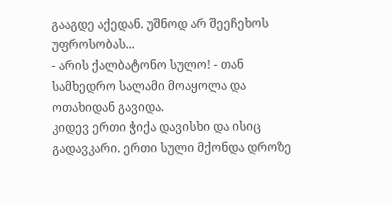გააგდე აქედან. უშნოდ არ შეეჩეხოს უფროსობას...
- არის ქალბატონო სულო! - თან სამხედრო სალამი მოაყოლა და ოთახიდან გავიდა.
კიდევ ერთი ჭიქა დავისხი და ისიც გადავკარი. ერთი სული მქონდა დროზე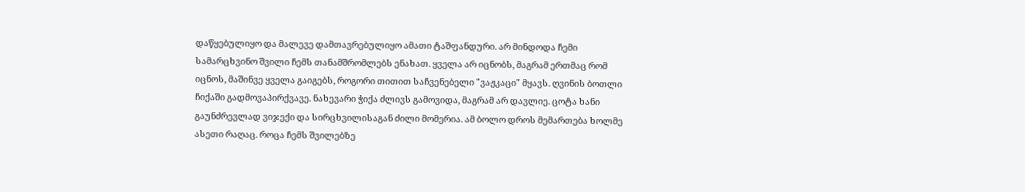დაწყებულიყო და მალევე დამთავრებულიყო ამათი ტაშფანდური. არ მინდოდა ჩემი სამარცხვინო შვილი ჩემს თანამშრომლებს ენახათ. ყველა არ იცნობს, მაგრამ ერთმაც რომ იცნოს, მაშინვე ყველა გაიგებს, როგორი თითით საჩვენებელი "ვაჟკაცი" მყავს. ღვინის ბოთლი ჩიქაში გადმოვაპირქვავე. ნახევარი ჭიქა ძლივს გამოვიდა, მაგრამ არ დავლიე. ცოტა ხანი გაუნძრევლად ვიჯექი და სირცხვილისაგან ძილი მომერია. ამ ბოლო დროს მემართება ხოლმე ასეთი რაღაც. როცა ჩემს შვილებზე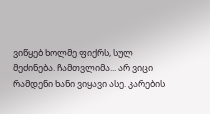ვიწყებ ხოლმე ფიქრს, სულ მეძინება. ჩამთვლიმა... არ ვიცი რამდენი ხანი ვიყავი ასე. კარების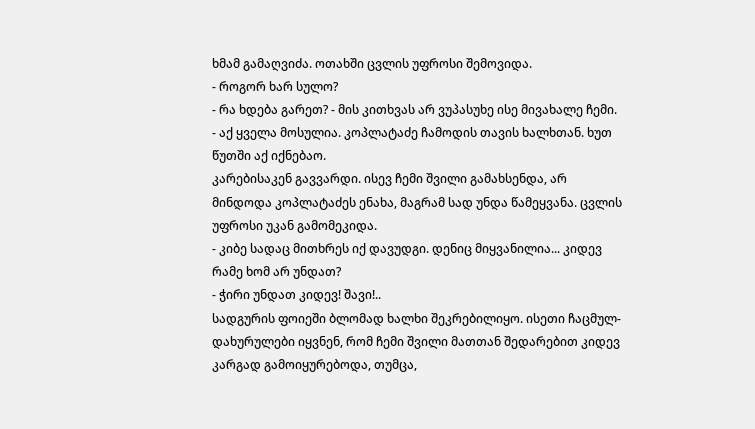ხმამ გამაღვიძა. ოთახში ცვლის უფროსი შემოვიდა.
- როგორ ხარ სულო?
- რა ხდება გარეთ? - მის კითხვას არ ვუპასუხე ისე მივახალე ჩემი.
- აქ ყველა მოსულია. კოპლატაძე ჩამოდის თავის ხალხთან. ხუთ წუთში აქ იქნებაო.
კარებისაკენ გავვარდი. ისევ ჩემი შვილი გამახსენდა, არ მინდოდა კოპლატაძეს ენახა, მაგრამ სად უნდა წამეყვანა. ცვლის უფროსი უკან გამომეკიდა.
- კიბე სადაც მითხრეს იქ დავუდგი. დენიც მიყვანილია... კიდევ რამე ხომ არ უნდათ?
- ჭირი უნდათ კიდევ! შავი!..
სადგურის ფოიეში ბლომად ხალხი შეკრებილიყო. ისეთი ჩაცმულ-დახურულები იყვნენ, რომ ჩემი შვილი მათთან შედარებით კიდევ კარგად გამოიყურებოდა, თუმცა,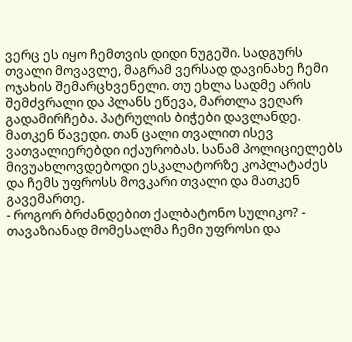ვერც ეს იყო ჩემთვის დიდი ნუგეში. სადგურს თვალი მოვავლე, მაგრამ ვერსად დავინახე ჩემი ოჯახის შემარცხვენელი. თუ ეხლა სადმე არის შემძვრალი და პლანს ეწევა, მართლა ვეღარ გადამირჩება. პატრულის ბიჭები დავლანდე. მათკენ წავედი. თან ცალი თვალით ისევ ვათვალიერებდი იქაურობას. სანამ პოლიციელებს მივუახლოვდებოდი ესკალატორზე კოპლატაძეს და ჩემს უფროსს მოვკარი თვალი და მათკენ გავემართე.
- როგორ ბრძანდებით ქალბატონო სულიკო? - თავაზიანად მომესალმა ჩემი უფროსი და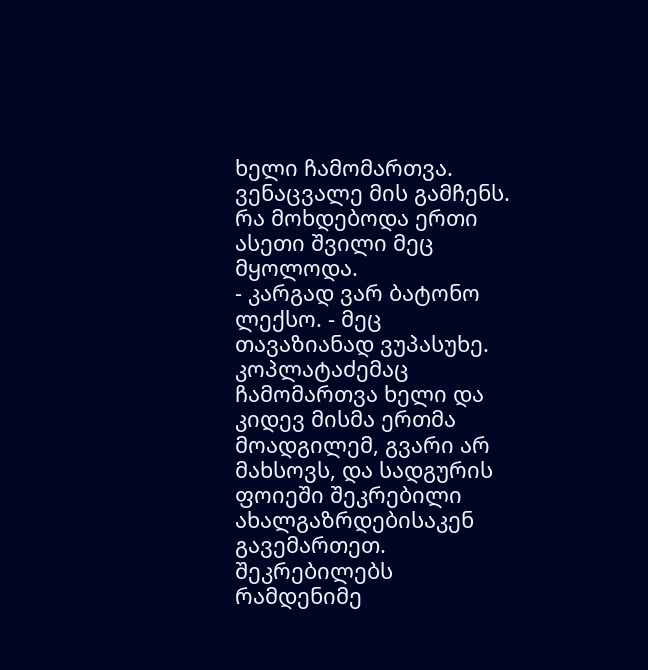ხელი ჩამომართვა. ვენაცვალე მის გამჩენს. რა მოხდებოდა ერთი ასეთი შვილი მეც მყოლოდა.
- კარგად ვარ ბატონო ლექსო. - მეც თავაზიანად ვუპასუხე.
კოპლატაძემაც ჩამომართვა ხელი და კიდევ მისმა ერთმა მოადგილემ, გვარი არ მახსოვს, და სადგურის ფოიეში შეკრებილი ახალგაზრდებისაკენ გავემართეთ. შეკრებილებს რამდენიმე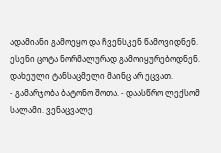ადამიანი გამოეყო და ჩვენსკენ წამოვიდნენ. ესენი ცოტა ნორმალურად გამოიყურებოდნენ. დახეული ტანსაცმელი მაინც არ ეცვათ.
- გამარჯობა ბატონო შოთა. - დაასწრო ლექსომ სალამი. ვენაცვალე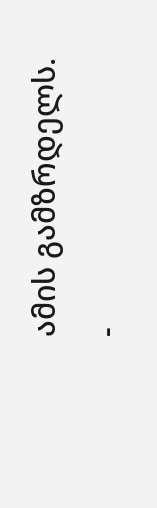ამის გამზრდელს.
-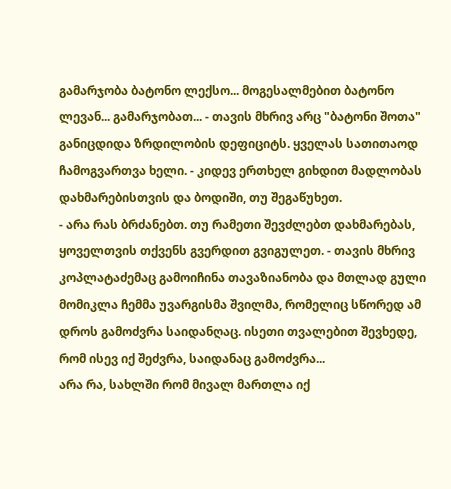გამარჯობა ბატონო ლექსო... მოგესალმებით ბატონო ლევან... გამარჯობათ... - თავის მხრივ არც "ბატონი შოთა" განიცდიდა ზრდილობის დეფიციტს. ყველას სათითაოდ ჩამოგვართვა ხელი. - კიდევ ერთხელ გიხდით მადლობას დახმარებისთვის და ბოდიში, თუ შეგაწუხეთ.
- არა რას ბრძანებთ. თუ რამეთი შევძლებთ დახმარებას, ყოველთვის თქვენს გვერდით გვიგულეთ. - თავის მხრივ კოპლატაძემაც გამოიჩინა თავაზიანობა და მთლად გული მომიკლა ჩემმა უვარგისმა შვილმა, რომელიც სწორედ ამ დროს გამოძვრა საიდანღაც. ისეთი თვალებით შევხედე, რომ ისევ იქ შეძვრა, საიდანაც გამოძვრა...
არა რა, სახლში რომ მივალ მართლა იქ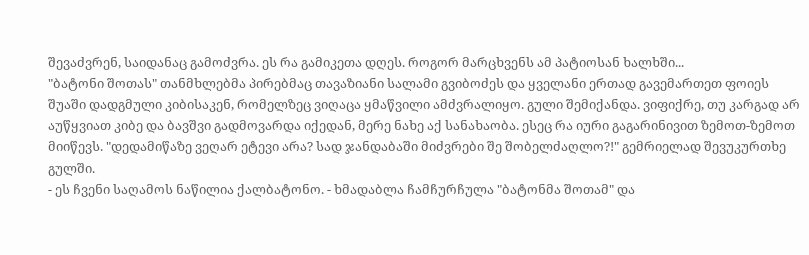შევაძვრენ, საიდანაც გამოძვრა. ეს რა გამიკეთა დღეს. როგორ მარცხვენს ამ პატიოსან ხალხში...
"ბატონი შოთას" თანმხლებმა პირებმაც თავაზიანი სალამი გვიბოძეს და ყველანი ერთად გავემართეთ ფოიეს შუაში დადგმული კიბისაკენ, რომელზეც ვიღაცა ყმაწვილი ამძვრალიყო. გული შემიქანდა. ვიფიქრე, თუ კარგად არ აუწყვიათ კიბე და ბავშვი გადმოვარდა იქედან, მერე ნახე აქ სანახაობა. ესეც რა იური გაგარინივით ზემოთ-ზემოთ მიიწევს. "დედამიწაზე ვეღარ ეტევი არა? სად ჯანდაბაში მიძვრები შე შობელძაღლო?!" გემრიელად შევუკურთხე გულში.
- ეს ჩვენი საღამოს ნაწილია ქალბატონო. - ხმადაბლა ჩამჩურჩულა "ბატონმა შოთამ" და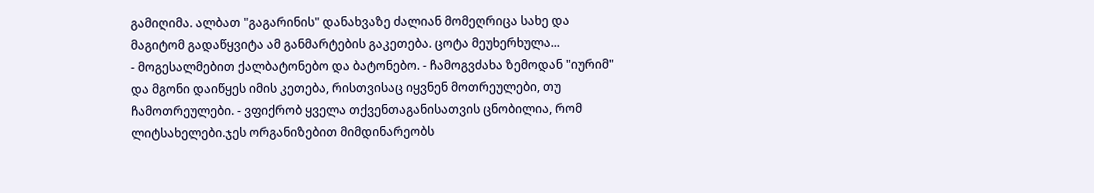გამიღიმა. ალბათ "გაგარინის" დანახვაზე ძალიან მომეღრიცა სახე და მაგიტომ გადაწყვიტა ამ განმარტების გაკეთება. ცოტა მეუხერხულა...
- მოგესალმებით ქალბატონებო და ბატონებო. - ჩამოგვძახა ზემოდან "იურიმ" და მგონი დაიწყეს იმის კეთება, რისთვისაც იყვნენ მოთრეულები, თუ ჩამოთრეულები. - ვფიქრობ ყველა თქვენთაგანისათვის ცნობილია, რომ ლიტსახელები.ჯეს ორგანიზებით მიმდინარეობს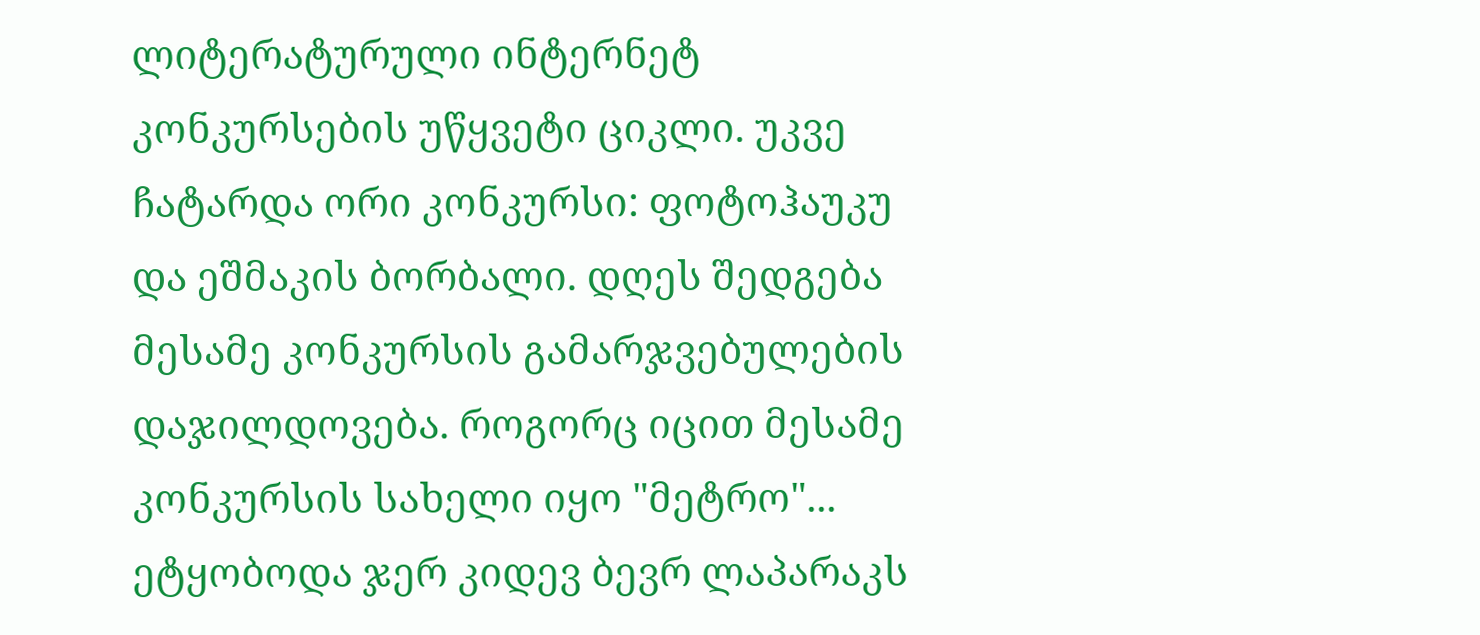ლიტერატურული ინტერნეტ კონკურსების უწყვეტი ციკლი. უკვე ჩატარდა ორი კონკურსი: ფოტოჰაუკუ და ეშმაკის ბორბალი. დღეს შედგება მესამე კონკურსის გამარჯვებულების დაჯილდოვება. როგორც იცით მესამე კონკურსის სახელი იყო "მეტრო"...
ეტყობოდა ჯერ კიდევ ბევრ ლაპარაკს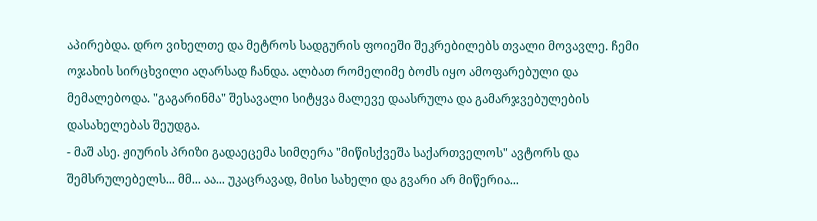აპირებდა. დრო ვიხელთე და მეტროს სადგურის ფოიეში შეკრებილებს თვალი მოვავლე. ჩემი ოჯახის სირცხვილი აღარსად ჩანდა. ალბათ რომელიმე ბოძს იყო ამოფარებული და მემალებოდა. "გაგარინმა" შესავალი სიტყვა მალევე დაასრულა და გამარჯვებულების დასახელებას შეუდგა.
- მაშ ასე. ჟიურის პრიზი გადაეცემა სიმღერა "მიწისქვეშა საქართველოს" ავტორს და შემსრულებელს... მმ... აა... უკაცრავად, მისი სახელი და გვარი არ მიწერია...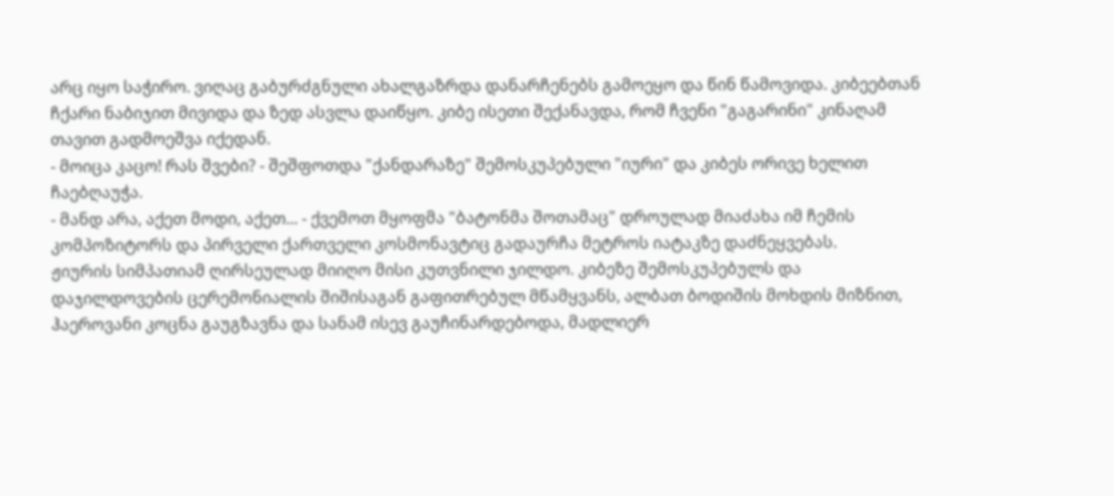არც იყო საჭირო. ვიღაც გაბურძგნული ახალგაზრდა დანარჩენებს გამოეყო და წინ წამოვიდა. კიბეებთან ჩქარი ნაბიჯით მივიდა და ზედ ასვლა დაიწყო. კიბე ისეთი შექანავდა, რომ ჩვენი "გაგარინი" კინაღამ თავით გადმოეშვა იქედან.
- მოიცა კაცო! რას შვები? - შეშფოთდა "ქანდარაზე" შემოსკუპებული "იური" და კიბეს ორივე ხელით ჩაებღაუჭა.
- მანდ არა, აქეთ მოდი, აქეთ... - ქვემოთ მყოფმა "ბატონმა შოთამაც" დროულად მიაძახა იმ ჩემის კომპოზიტორს და პირველი ქართველი კოსმონავტიც გადაურჩა მეტროს იატაკზე დაძნეყვებას.
ჟიურის სიმპათიამ ღირსეულად მიიღო მისი კუთვნილი ჯილდო. კიბეზე შემოსკუპებულს და დაჯილდოვების ცერემონიალის შიშისაგან გაფითრებულ მწამყვანს, ალბათ ბოდიშის მოხდის მიზნით, ჰაეროვანი კოცნა გაუგზავნა და სანამ ისევ გაუჩინარდებოდა, მადლიერ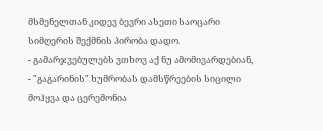მსმენელთან კიდევ ბევრი ასეთი საოცარი სიმღერის შექმნის პირობა დადო.
- გამარჯვებულებს ვთხოვ აქ ნუ ამომივარდებიან, - "გაგარინის" ხუმრობას დამსწრეების სიცილი მოჰყვა და ცერემონია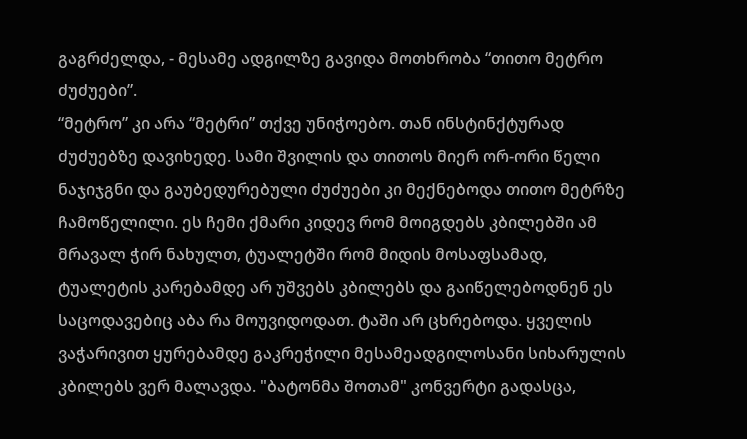გაგრძელდა, - მესამე ადგილზე გავიდა მოთხრობა “თითო მეტრო ძუძუები”.
“მეტრო” კი არა “მეტრი” თქვე უნიჭოებო. თან ინსტინქტურად ძუძუებზე დავიხედე. სამი შვილის და თითოს მიერ ორ-ორი წელი ნაჯიჯგნი და გაუბედურებული ძუძუები კი მექნებოდა თითო მეტრზე ჩამოწელილი. ეს ჩემი ქმარი კიდევ რომ მოიგდებს კბილებში ამ მრავალ ჭირ ნახულთ, ტუალეტში რომ მიდის მოსაფსამად, ტუალეტის კარებამდე არ უშვებს კბილებს და გაიწელებოდნენ ეს საცოდავებიც აბა რა მოუვიდოდათ. ტაში არ ცხრებოდა. ყველის ვაჭარივით ყურებამდე გაკრეჭილი მესამეადგილოსანი სიხარულის კბილებს ვერ მალავდა. "ბატონმა შოთამ" კონვერტი გადასცა,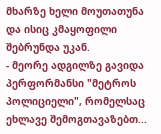მხარზე ხელი მოუთათუნა და ისიც კმაყოფილი შებრუნდა უკან.
- მეორე ადგილზე გავიდა პერფორმანსი "მეტროს პოლიციელი", რომელსაც ეხლავე შემოგთავაზებთ...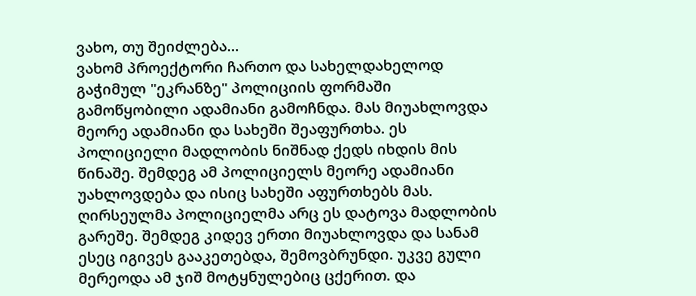ვახო, თუ შეიძლება...
ვახომ პროექტორი ჩართო და სახელდახელოდ გაჭიმულ "ეკრანზე" პოლიციის ფორმაში გამოწყობილი ადამიანი გამოჩნდა. მას მიუახლოვდა მეორე ადამიანი და სახეში შეაფურთხა. ეს პოლიციელი მადლობის ნიშნად ქედს იხდის მის წინაშე. შემდეგ ამ პოლიციელს მეორე ადამიანი უახლოვდება და ისიც სახეში აფურთხებს მას. ღირსეულმა პოლიციელმა არც ეს დატოვა მადლობის გარეშე. შემდეგ კიდევ ერთი მიუახლოვდა და სანამ ესეც იგივეს გააკეთებდა, შემოვბრუნდი. უკვე გული მერეოდა ამ ჯიშ მოტყნულებიც ცქერით. და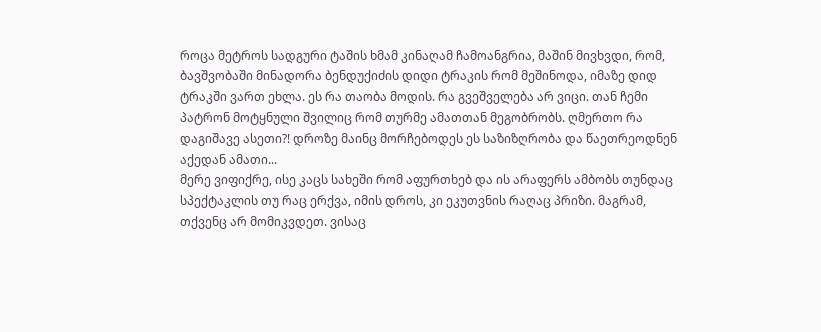როცა მეტროს სადგური ტაშის ხმამ კინაღამ ჩამოანგრია, მაშინ მივხვდი, რომ, ბავშვობაში მინადორა ბენდუქიძის დიდი ტრაკის რომ მეშინოდა, იმაზე დიდ ტრაკში ვართ ეხლა. ეს რა თაობა მოდის. რა გვეშველება არ ვიცი. თან ჩემი პატრონ მოტყნული შვილიც რომ თურმე ამათთან მეგობრობს. ღმერთო რა დაგიშავე ასეთი?! დროზე მაინც მორჩებოდეს ეს საზიზღრობა და წაეთრეოდნენ აქედან ამათი...
მერე ვიფიქრე, ისე კაცს სახეში რომ აფურთხებ და ის არაფერს ამბობს თუნდაც სპექტაკლის თუ რაც ერქვა, იმის დროს, კი ეკუთვნის რაღაც პრიზი. მაგრამ, თქვენც არ მომიკვდეთ. ვისაც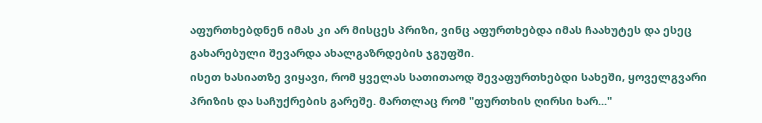აფურთხებდნენ იმას კი არ მისცეს პრიზი, ვინც აფურთხებდა იმას ჩაახუტეს და ესეც გახარებული შევარდა ახალგაზრდების ჯგუფში.
ისეთ ხასიათზე ვიყავი, რომ ყველას სათითაოდ შევაფურთხებდი სახეში, ყოველგვარი პრიზის და საჩუქრების გარეშე. მართლაც რომ "ფურთხის ღირსი ხარ..."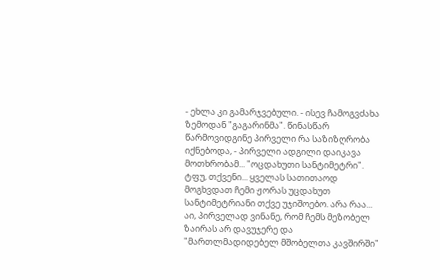- ეხლა კი გამარჯვებული. - ისევ ჩამოგვძახა ზემოდან "გაგარინმა". წინასწარ წარმოვიდგინე პირველი რა საზიზღრობა იქნებოდა, - პირველი ადგილი დაიკავა მოთხრობამ... "ოცდახუთი სანტიმეტრი".
ტფუ, თქვენი... ყველას სათითაოდ მოგხვდათ ჩემი ჟორას უცდახუთ სანტიმეტრიანი თქვე უჯიშოებო. არა რაა... აი, პირველად ვინანე, რომ ჩემს მეზობელ ზაირას არ დავუჯერე და "მართლმადიდებელ მშობელთა კავშირში"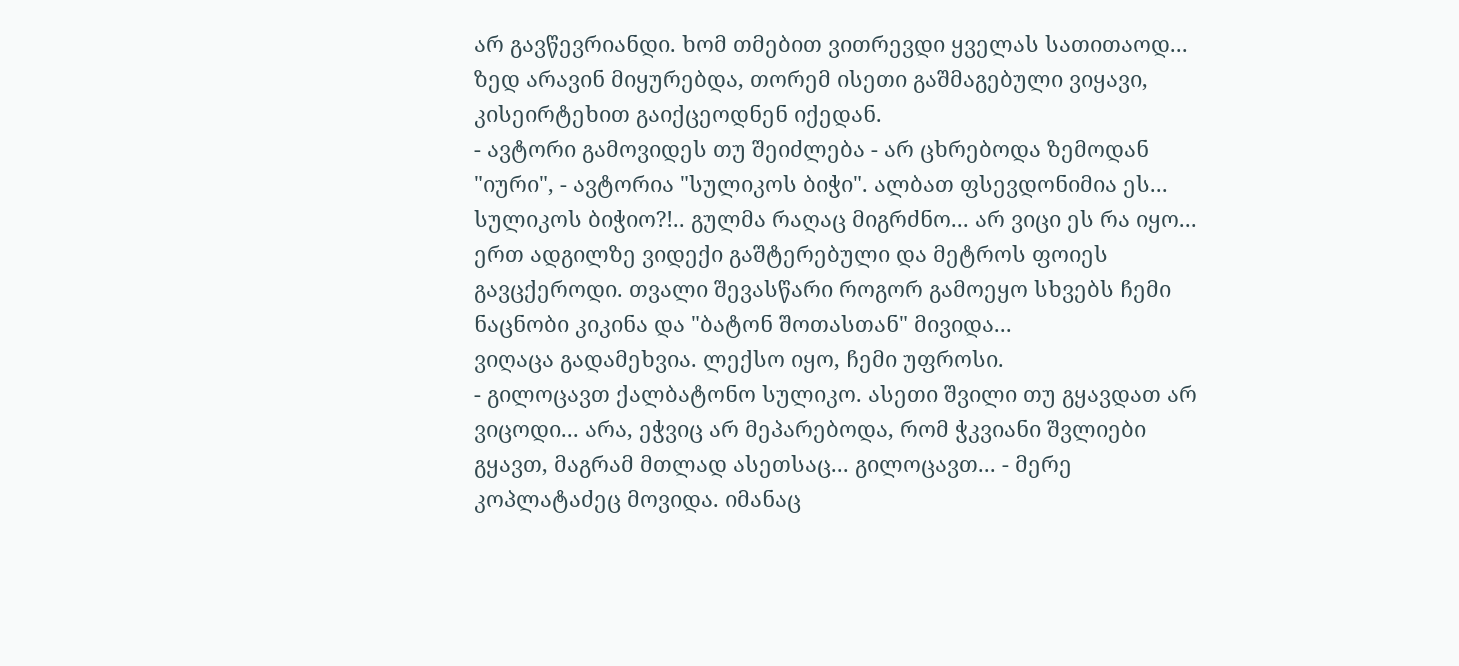არ გავწევრიანდი. ხომ თმებით ვითრევდი ყველას სათითაოდ...
ზედ არავინ მიყურებდა, თორემ ისეთი გაშმაგებული ვიყავი, კისეირტეხით გაიქცეოდნენ იქედან.
- ავტორი გამოვიდეს თუ შეიძლება - არ ცხრებოდა ზემოდან "იური", - ავტორია "სულიკოს ბიჭი". ალბათ ფსევდონიმია ეს...
სულიკოს ბიჭიო?!.. გულმა რაღაც მიგრძნო... არ ვიცი ეს რა იყო... ერთ ადგილზე ვიდექი გაშტერებული და მეტროს ფოიეს გავცქეროდი. თვალი შევასწარი როგორ გამოეყო სხვებს ჩემი ნაცნობი კიკინა და "ბატონ შოთასთან" მივიდა...
ვიღაცა გადამეხვია. ლექსო იყო, ჩემი უფროსი.
- გილოცავთ ქალბატონო სულიკო. ასეთი შვილი თუ გყავდათ არ ვიცოდი... არა, ეჭვიც არ მეპარებოდა, რომ ჭკვიანი შვლიები გყავთ, მაგრამ მთლად ასეთსაც... გილოცავთ... - მერე კოპლატაძეც მოვიდა. იმანაც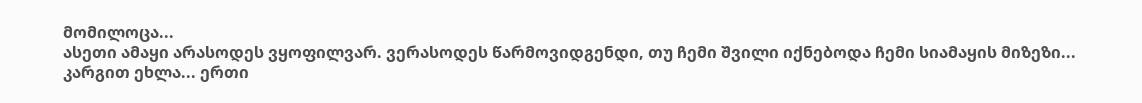მომილოცა...
ასეთი ამაყი არასოდეს ვყოფილვარ. ვერასოდეს წარმოვიდგენდი, თუ ჩემი შვილი იქნებოდა ჩემი სიამაყის მიზეზი...
კარგით ეხლა... ერთი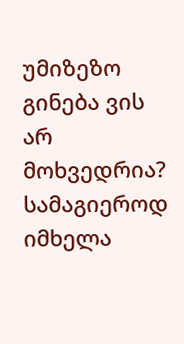უმიზეზო გინება ვის არ მოხვედრია? სამაგიეროდ იმხელა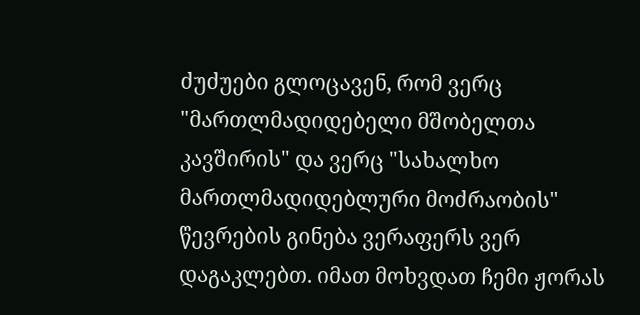ძუძუები გლოცავენ, რომ ვერც "მართლმადიდებელი მშობელთა კავშირის" და ვერც "სახალხო მართლმადიდებლური მოძრაობის" წევრების გინება ვერაფერს ვერ დაგაკლებთ. იმათ მოხვდათ ჩემი ჟორას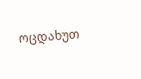ოცდახუთ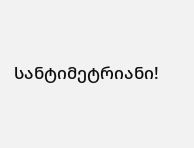სანტიმეტრიანი!